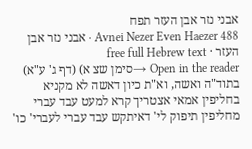אבני נזר אבן העזר תפח
Avnei Nezer Even Haezer 488 · אבני נזר אבן העזר · free full Hebrew text
Open in the reader →סימן שצ א) (דף ג' ע"א) בתוד"ה ואשה, וא"ת כיון דאשה לא מקניא בחליפין אמאי אצטריך קרא למעט עבד עברי מחליפין תיפוק לי' דאיתקש עבד עברי לעברי' כו'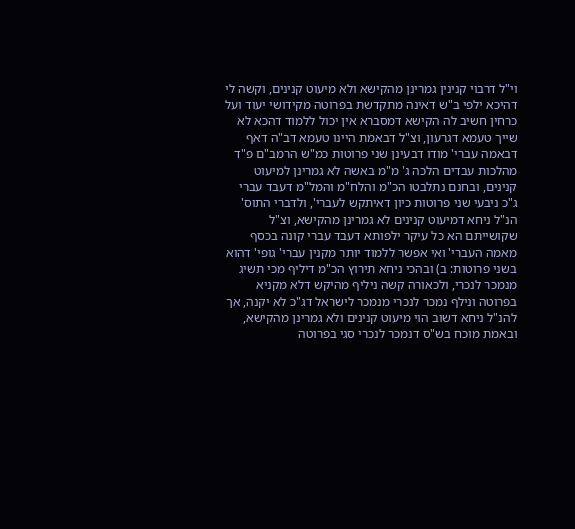וי"ל דרבוי קנינין גמרינן מהקישא ולא מיעוט קנינים, וקשה לי דהיכא ילפי ב"ש דאינה מתקדשת בפרוטה מקידושי יעוד ועל כרחין חשיב לה הקישא דמסברא אין יכול ללמוד דהכא לא שייך טעמא דגרעון, וצ"ל דבאמת היינו טעמא דב"ה דאף דבאמה עברי' מודו דבעינן שני פרוטות כמ"ש הרמב"ם פ"ד מהלכות עבדים הלכה ג' מ"מ באשה לא גמרינן למיעוט קנינים, ובחנם נתלבטו הכ"מ והלח"מ והמל"מ דעבד עברי ג"כ ניבעי שני פרוטות כיון דאיתקש לעברי', ולדברי התוס' הנ"ל ניחא דמיעוט קנינים לא גמרינן מהקישא, וצ"ל שקושייתם הא כל עיקר ילפותא דעבד עברי קונה בכסף מאמה העברי' ואי אפשר ללמוד יותר מקנין עברי' גופי' דהוא בשני פרוטות: ב) ובהכי ניחא תירוץ הכ"מ דיליף מכי תשיג מנמכר לנכרי, ולכאורה קשה ניליף מהיקש דלא מקניא בפרוטה ונילף נמכר לנכרי מנמכר לישראל דג"כ לא יקנה, אך להנ"ל ניחא דשוב הוי מיעוט קנינים ולא גמרינן מהקישא, ובאמת מוכח בש"ס דנמכר לנכרי סגי בפרוטה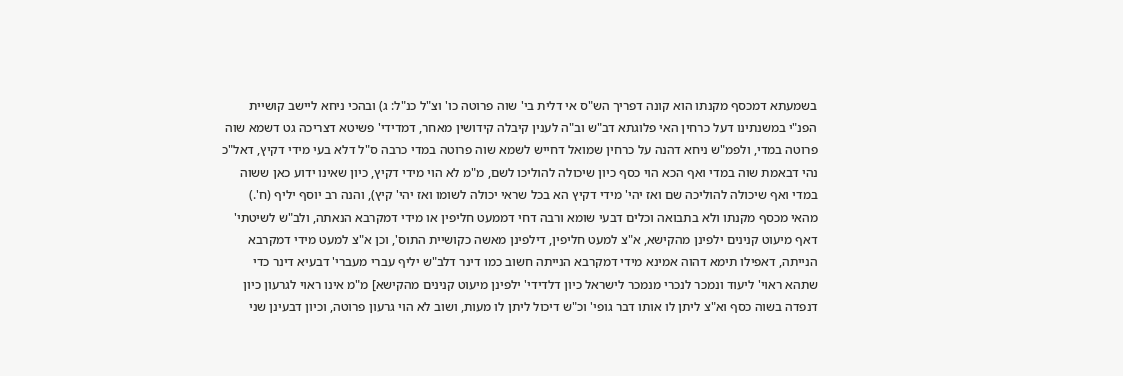בשמעתא דמכסף מקנתו הוא קונה דפריך הש"ס אי דלית בי' שוה פרוטה כו' וצ"ל כנ"ל: ג) ובהכי ניחא ליישב קושיית הפנ"י במשנתינו דעל כרחין האי פלוגתא דב"ש וב"ה לענין קיבלה קידושין מאחר, דמדידי' פשיטא דצריכה גט דשמא שוה פרוטה במדי, ולפמ"ש ניחא דהנה על כרחין שמואל דחייש לשמא שוה פרוטה במדי כרבה ס"ל דלא בעי מידי דקיץ, דאל"כ נהי דבאמת שוה במדי ואף הכא הוי כסף כיון שיכולה להוליכו לשם, מ"מ לא הוי מידי דקיץ, כיון שאינו ידוע כאן ששוה במדי ואף שיכולה להוליכה שם ואז יהי' מידי דקיץ הא בכל שראי יכולה לשומו ואז יהי' קיץ), והנה רב יוסף יליף (ח'.) מהאי מכסף מקנתו ולא בתבואה וכלים דבעי שומא ורבה דחי דממעט חליפין או מידי דמקרבא הנאתה, ולב"ש לשיטתי' דאף מיעוט קנינים ילפינן מהקישא, א"צ למעט חליפין, דילפינן מאשה כקושיית התוס', וכן א"צ למעט מידי דמקרבא הנייתה, דאפילו תימא דהוה אמינא מידי דמקרבא הנייתה חשוב כמו דינר דלב"ש יליף עברי מעברי' דבעיא דינר כדי שתהא ראוי' ליעוד ונמכר לנכרי מנמכר לישראל כיון דלדידי' ילפינן מיעוט קנינים מהקישא] מ"מ אינו ראוי לגרעון כיון דנפדה בשוה כסף וא"צ ליתן לו אותו דבר גופי' וכ"ש דיכול ליתן לו מעות, ושוב לא הוי גרעון פרוטה, וכיון דבעינן שני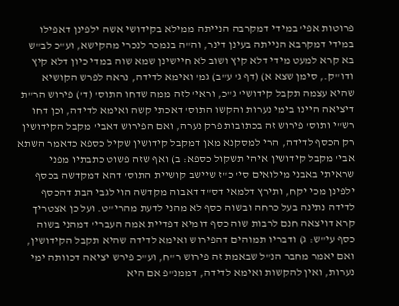פרוטות אפי' במידי דמקרבה הנייתה ממילא בקידושי אשה ילפינן דאפילו במידי דמקרבא הנייתה בעינן דינר, וה"ה בנמכר לנכרי מהקישא, וע"כ לב"ש בא קרא למעט מידי דלא קיץ ושוב לא חיישינן שמא שוה במדי כיון דלא קיץ ודו"ק., סימן שצא א) (דף ג' ע"ב) גמ' ואימא לדידה, נראה לפרש הקושיא שהיא עצמה תקבל קידושי' ג"כ, וראי' לזה ממה שדחו התוס' (ד') פירוש הר"ת דיציאה היינו בימי נערות והקשו התוס' דאכתי קשה ואימא לדידה, וכן דחו רש"י ותוס' פירוש זה בכתובות פרק נערה, ואם הפירוש דאבי' מקבל הקידושין רק הכסף לדידה, הרי למסקנא מאן דמקבל קידושין שקיל כספא כדאמר השתא אבי' מקבל קידושין איהי תשקול כספא: ב) ואף שזה פשוט כתבתיו מפני שראיתי באבני מילואים סי' כ"ז שיישב קושיית התוס' דהא דמקדשה בכסף ילפינן מכי יקח, ותירץ דלמאי דס"ד דאבוה מקדשה הוי לגבי הבת דהכסף לדידה נתינה בעל כרחה ובשוה כסף לא מהני לדעת מהרי"ט. ועל כן אצטריך קרא דויצאה חנם לרבות שוה כסף דומיא דפדיית אמה העברי' דמהני בשוה כסף עי"ש: ג) ודבריו תמוהים דהפירוש ואימא לדידה שהיא תקבל הקידושין, ואם יאמר מחבר הנ"ל שבאמת זה פירוש ר"ח, וע"כ פירש יציאה דכוותה ימי נערות, ואין להקשות ואימא לדידה, דממנ"פ אם היא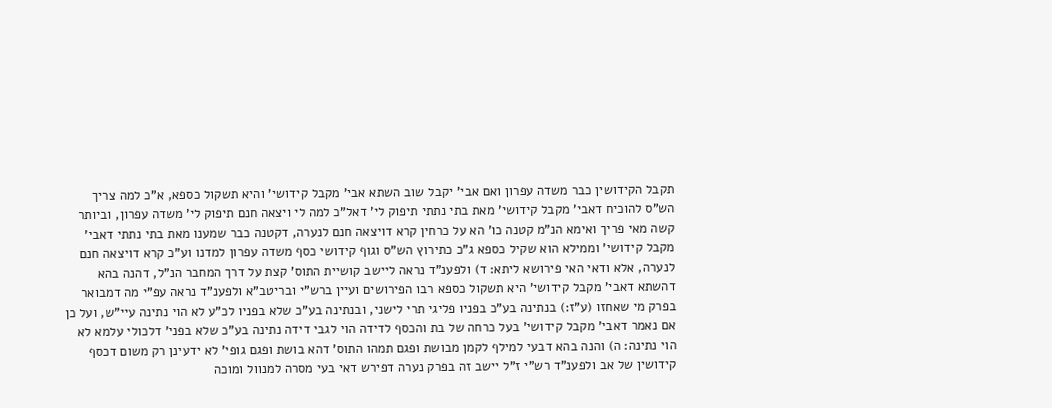תקבל הקידושין כבר משדה עפרון ואם אבי' יקבל שוב השתא אבי' מקבל קידושי' והיא תשקול כספא, א"כ למה צריך הש"ס להוכיח דאבי' מקבל קידושי' מאת בתי נתתי תיפוק לי' דאל"כ למה לי ויצאה חנם תיפוק לי' משדה עפרון, וביותר קשה מאי פריך ואימא הנ"מ קטנה כו' הא על כרחין קרא דויצאה חנם לנערה, דקטנה כבר שמענו מאת בתי נתתי דאבי' מקבל קידושי' וממילא הוא שקיל כספא ג"כ כתירוץ הש"ס וגוף קידושי כסף משדה עפרון למדנו וע"כ קרא דויצאה חנם לנערה, אלא ודאי האי פירושא ליתא: ד) ולפענ"ד נראה ליישב קושיית התוס' קצת על דרך המחבר הנ"ל, דהנה בהא דהשתא דאבי' מקבל קידושי' היא תשקול כספא רבו הפירושים ועיין ברש"י ובריטב"א ולפענ"ד נראה עפ"י מה דמבואר בפרק מי שאחזו (ע"ז:) בנתינה בע"כ בפניו פליגי תרי לישני, ובנתינה בע"כ שלא בפניו לכ"ע לא הוי נתינה עיי"ש, ועל כן אם נאמר דאבי' מקבל קידושי' בעל כרחה של בת והכסף לדידה הוי לגבי דידה נתינה בע"כ שלא בפני' דלכולי עלמא לא הוי נתינה: ה) והנה בהא דבעי למילף לקמן מבושת ופגם תמהו התוס' דהא בושת ופגם גופי' לא ידעינן רק משום דכסף קידושין של אב ולפענ"ד רש"י ז"ל יישב זה בפרק נערה דפירש דאי בעי מסרה למנוול ומוכה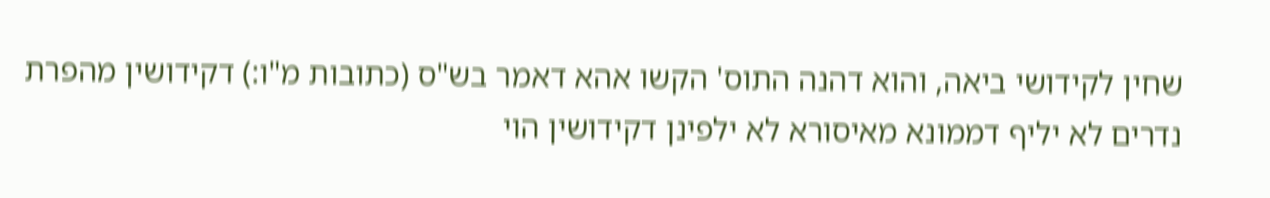שחין לקידושי ביאה, והוא דהנה התוס' הקשו אהא דאמר בש"ס (כתובות מ"ו:) דקידושין מהפרת נדרים לא יליף דממונא מאיסורא לא ילפינן דקידושין הוי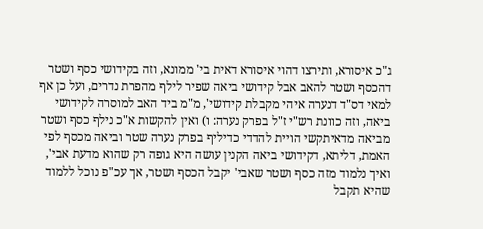ג"כ איסורא, ותירצו דהוי איסורא דאית בי' ממונא, וזה בקידושי כסף ושטר דהכסף ושטר להאב אבל קידושי ביאה שפיר לילף מהפרת נדרים, ועל כן אף למאי דס"ד דנערה איהי מקבלת קידושי', מ"מ ביד האב למוסרה לקידושי ביאה, וזה כוונת רש"י ז"ל בפרק נערה: ו) ואין להקשות א"כ נילף כסף ושטר מביאה מדאיתקשי הויית להדדי כדיליף בפרק נערה שטר וביאה מכסף לפי האמת, דליתא, דקידושי ביאה הקנין עושה היא גופה רק שהוא מדעת אבי', ואיך נלמוד מזה כסף ושטר שאבי' יקבל הכסף ושטר, אך עכ"פ נוכל ללמוד שהיא תקבל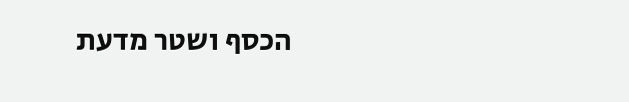הכסף ושטר מדעת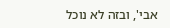אבי', ובזה לא נוכל